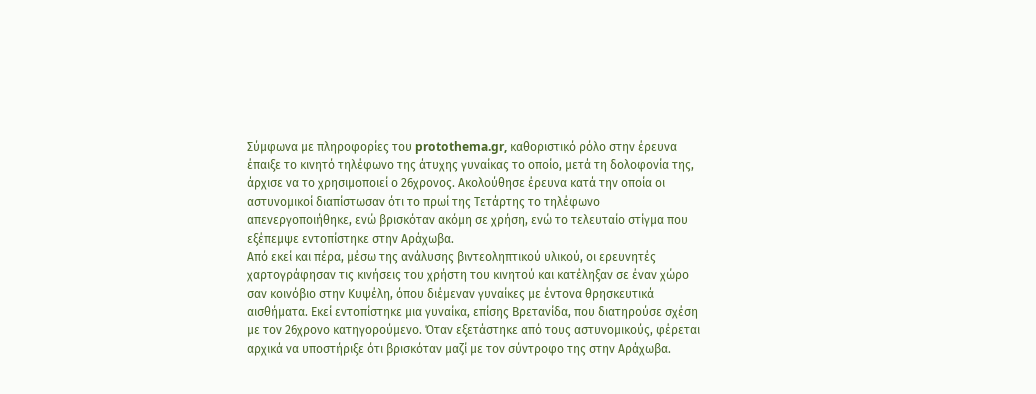Σύμφωνα με πληροφορίες του protothema.gr, καθοριστικό ρόλο στην έρευνα έπαιξε το κινητό τηλέφωνο της άτυχης γυναίκας το οποίο, μετά τη δολοφονία της, άρχισε να το χρησιμοποιεί ο 26χρονος. Ακολούθησε έρευνα κατά την οποία οι αστυνομικοί διαπίστωσαν ότι το πρωί της Τετάρτης το τηλέφωνο απενεργοποιήθηκε, ενώ βρισκόταν ακόμη σε χρήση, ενώ το τελευταίο στίγμα που εξέπεμψε εντοπίστηκε στην Αράχωβα.
Από εκεί και πέρα, μέσω της ανάλυσης βιντεοληπτικού υλικού, οι ερευνητές χαρτογράφησαν τις κινήσεις του χρήστη του κινητού και κατέληξαν σε έναν χώρο σαν κοινόβιο στην Κυψέλη, όπου διέμεναν γυναίκες με έντονα θρησκευτικά αισθήματα. Εκεί εντοπίστηκε μια γυναίκα, επίσης Βρετανίδα, που διατηρούσε σχέση με τον 26χρονο κατηγορούμενο. Όταν εξετάστηκε από τους αστυνομικούς, φέρεται αρχικά να υποστήριξε ότι βρισκόταν μαζί με τον σύντροφο της στην Αράχωβα.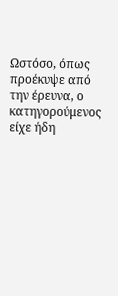Ωστόσο, όπως προέκυψε από την έρευνα, ο κατηγορούμενος είχε ήδη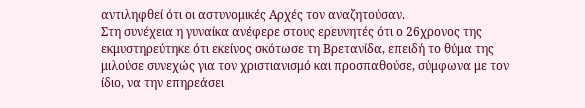αντιληφθεί ότι οι αστυνομικές Αρχές τον αναζητούσαν.
Στη συνέχεια η γυναίκα ανέφερε στους ερευνητές ότι ο 26χρονος της εκμυστηρεύτηκε ότι εκείνος σκότωσε τη Βρετανίδα, επειδή το θύμα της μιλούσε συνεχώς για τον χριστιανισμό και προσπαθούσε, σύμφωνα με τον ίδιο, να την επηρεάσει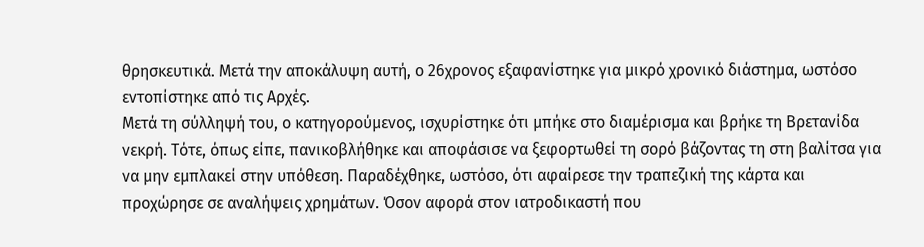θρησκευτικά. Μετά την αποκάλυψη αυτή, ο 26χρονος εξαφανίστηκε για μικρό χρονικό διάστημα, ωστόσο εντοπίστηκε από τις Αρχές.
Μετά τη σύλληψή του, ο κατηγορούμενος, ισχυρίστηκε ότι μπήκε στο διαμέρισμα και βρήκε τη Βρετανίδα νεκρή. Τότε, όπως είπε, πανικοβλήθηκε και αποφάσισε να ξεφορτωθεί τη σορό βάζοντας τη στη βαλίτσα για να μην εμπλακεί στην υπόθεση. Παραδέχθηκε, ωστόσο, ότι αφαίρεσε την τραπεζική της κάρτα και προχώρησε σε αναλήψεις χρημάτων. Όσον αφορά στον ιατροδικαστή που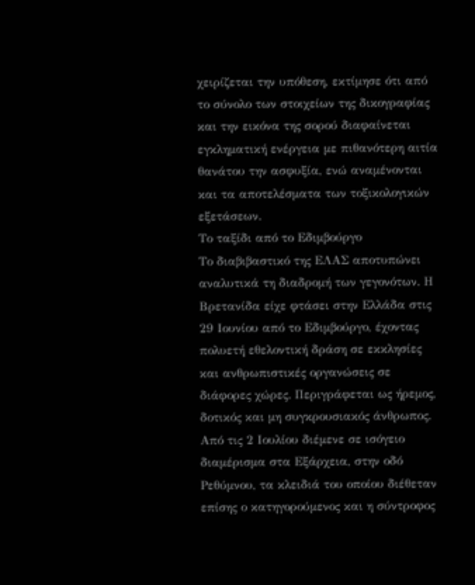χειρίζεται την υπόθεση, εκτίμησε ότι από το σύνολο των στοιχείων της δικογραφίας και την εικόνα της σορού διαφαίνεται εγκληματική ενέργεια με πιθανότερη αιτία θανάτου την ασφυξία, ενώ αναμένονται και τα αποτελέσματα των τοξικολογικών εξετάσεων.
Το ταξίδι από το Εδιμβούργο
Το διαβιβαστικό της ΕΛΑΣ αποτυπώνει αναλυτικά τη διαδρομή των γεγονότων. Η Βρετανίδα είχε φτάσει στην Ελλάδα στις 29 Ιουνίου από το Εδιμβούργο, έχοντας πολυετή εθελοντική δράση σε εκκλησίες και ανθρωπιστικές οργανώσεις σε διάφορες χώρες. Περιγράφεται ως ήρεμος, δοτικός και μη συγκρουσιακός άνθρωπος.
Από τις 2 Ιουλίου διέμενε σε ισόγειο διαμέρισμα στα Εξάρχεια, στην οδό Ρεθύμνου, τα κλειδιά του οποίου διέθεταν επίσης ο κατηγορούμενος και η σύντροφος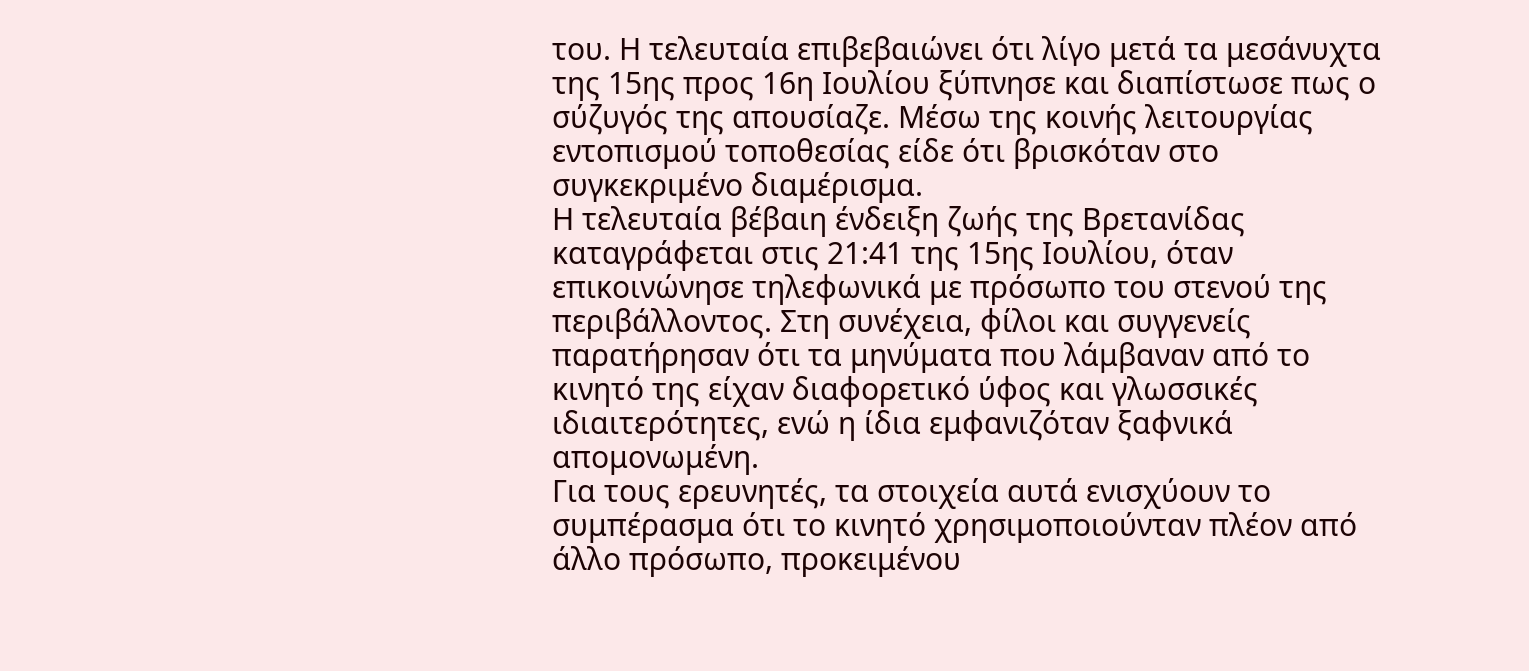του. Η τελευταία επιβεβαιώνει ότι λίγο μετά τα μεσάνυχτα της 15ης προς 16η Ιουλίου ξύπνησε και διαπίστωσε πως ο σύζυγός της απουσίαζε. Μέσω της κοινής λειτουργίας εντοπισμού τοποθεσίας είδε ότι βρισκόταν στο συγκεκριμένο διαμέρισμα.
Η τελευταία βέβαιη ένδειξη ζωής της Βρετανίδας καταγράφεται στις 21:41 της 15ης Ιουλίου, όταν επικοινώνησε τηλεφωνικά με πρόσωπο του στενού της περιβάλλοντος. Στη συνέχεια, φίλοι και συγγενείς παρατήρησαν ότι τα μηνύματα που λάμβαναν από το κινητό της είχαν διαφορετικό ύφος και γλωσσικές ιδιαιτερότητες, ενώ η ίδια εμφανιζόταν ξαφνικά απομονωμένη.
Για τους ερευνητές, τα στοιχεία αυτά ενισχύουν το συμπέρασμα ότι το κινητό χρησιμοποιούνταν πλέον από άλλο πρόσωπο, προκειμένου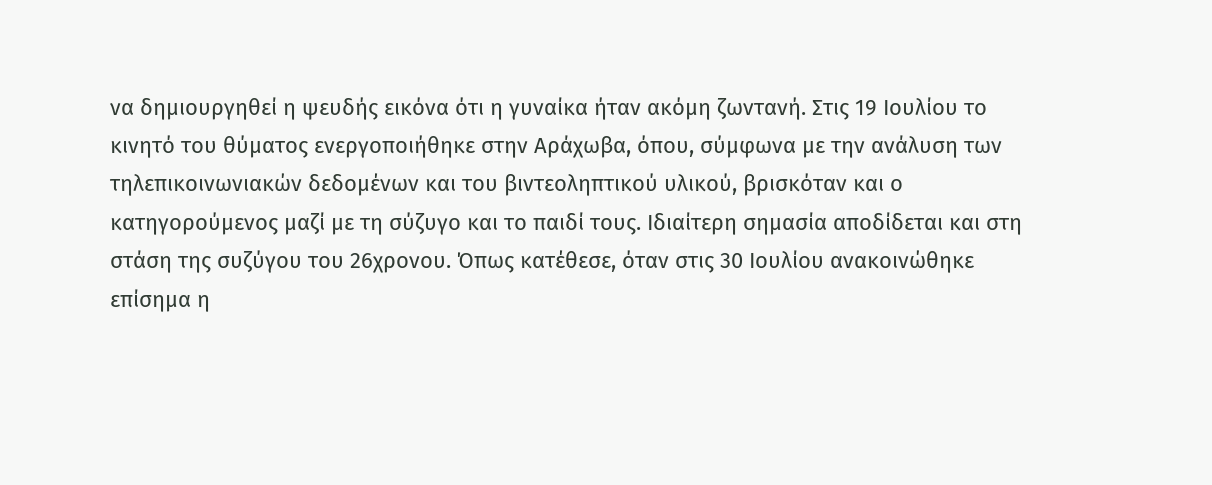να δημιουργηθεί η ψευδής εικόνα ότι η γυναίκα ήταν ακόμη ζωντανή. Στις 19 Ιουλίου το κινητό του θύματος ενεργοποιήθηκε στην Αράχωβα, όπου, σύμφωνα με την ανάλυση των τηλεπικοινωνιακών δεδομένων και του βιντεοληπτικού υλικού, βρισκόταν και ο κατηγορούμενος μαζί με τη σύζυγο και το παιδί τους. Ιδιαίτερη σημασία αποδίδεται και στη στάση της συζύγου του 26χρονου. Όπως κατέθεσε, όταν στις 30 Ιουλίου ανακοινώθηκε επίσημα η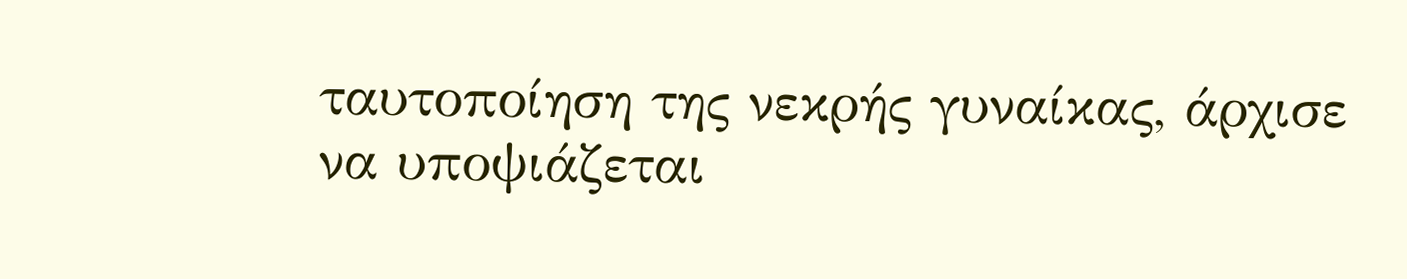ταυτοποίηση της νεκρής γυναίκας, άρχισε να υποψιάζεται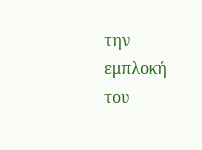την εμπλοκή του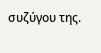συζύγου της.